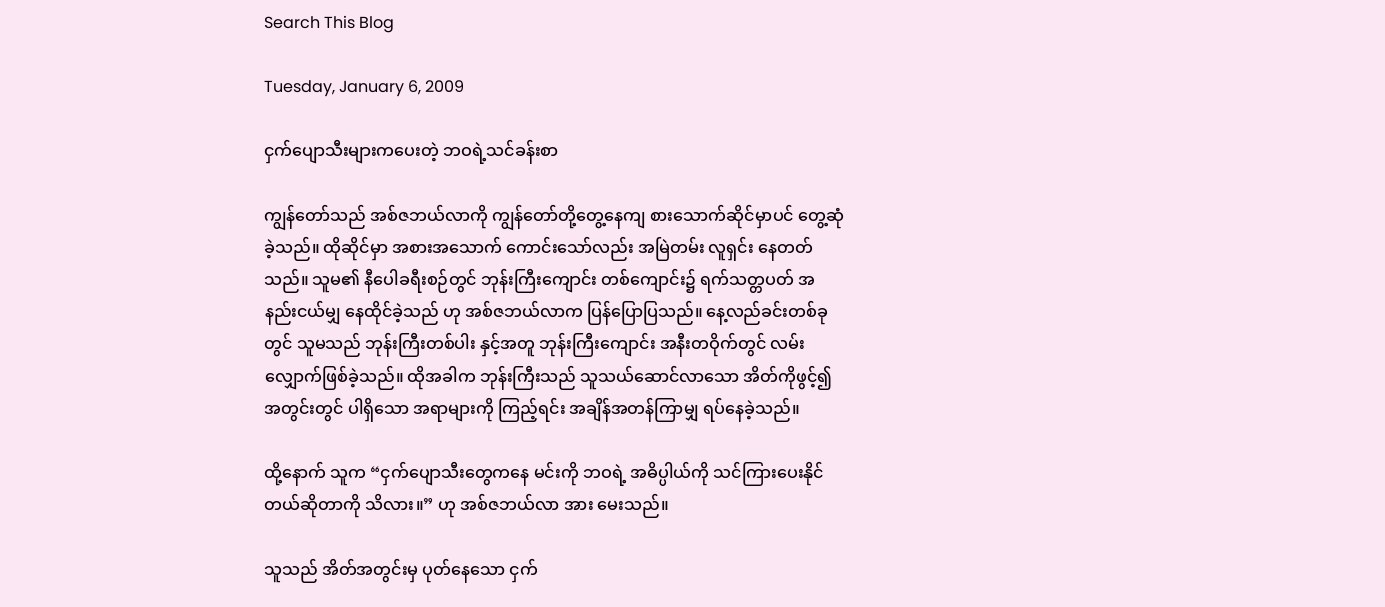Search This Blog

Tuesday, January 6, 2009

ငှက်ပျောသီးများကပေးတဲ့ ဘဝရဲ့သင်ခန်းစာ

ကျွန်တော်သည် အစ်ဇဘယ်လာကို ကျွန်တော်တို့တွေ့နေကျ စားသောက်ဆိုင်မှာပင် တွေ့ဆုံခဲ့သည်။ ထိုဆိုင်မှာ အစားအသောက် ကောင်းသော်လည်း အမြဲတမ်း လူရှင်း နေတတ်သည်။ သူမ၏ နီပေါခရီးစဉ်တွင် ဘုန်းကြီးကျောင်း တစ်ကျောင်း၌ ရက်သတ္တပတ် အနည်းငယ်မျှ နေထိုင်ခဲ့သည် ဟု အစ်ဇဘယ်လာက ပြန်ပြောပြသည်။ နေ့လည်ခင်းတစ်ခုတွင် သူမသည် ဘုန်းကြီးတစ်ပါး နှင့်အတူ ဘုန်းကြီးကျောင်း အနီးတဝိုက်တွင် လမ်းလျှောက်ဖြစ်ခဲ့သည်။ ထိုအခါက ဘုန်းကြီးသည် သူသယ်ဆောင်လာသော အိတ်ကိုဖွင့်၍ အတွင်းတွင် ပါရှိသော အရာများကို ကြည့်ရင်း အချိန်အတန်ကြာမျှ ရပ်နေခဲ့သည်။

ထို့နောက် သူက “ငှက်ပျောသီးတွေကနေ မင်းကို ဘဝရဲ့ အဓိပ္ပါယ်ကို သင်ကြားပေးနိုင်တယ်ဆိုတာကို သိလား။” ဟု အစ်ဇဘယ်လာ အား မေးသည်။

သူသည် အိတ်အတွင်းမှ ပုတ်နေသော ငှက်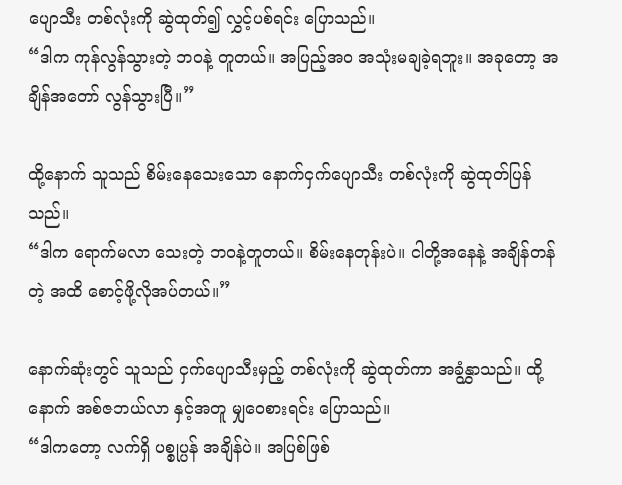ပျောသီး တစ်လုံးကို ဆွဲထုတ်၍ လွှင့်ပစ်ရင်း ပြောသည်။
“ဒါက ကုန်လွန်သွားတဲ့ ဘဝနဲ့ တူတယ်။ အပြည့်အဝ အသုံးမချခဲ့ရဘူး။ အခုတော့ အချိန်အတော် လွန်သွားပြီ။”

ထို့နောက် သူသည် စိမ်းနေသေးသော နောက်ငှက်ပျောသီး တစ်လုံးကို ဆွဲထုတ်ပြန်သည်။
“ဒါက ရောက်မလာ သေးတဲ့ ဘဝနဲ့တူတယ်။ စိမ်းနေတုန်းပဲ။ ငါတို့အနေနဲ့ အချိန်တန်တဲ့ အထိ စောင့်ဖို့လိုအပ်တယ်။”

နောက်ဆုံးတွင် သူသည် ငှက်ပျောသီးမှည့် တစ်လုံးကို ဆွဲထုတ်ကာ အခွံနွှာသည်။ ထို့နောက် အစ်ဇဘယ်လာ နှင့်အတူ မျှဝေစားရင်း ပြောသည်။
“ဒါကတော့ လက်ရှိ ပစ္စုပ္ပန် အချိန်ပဲ။ အပြစ်ဖြစ်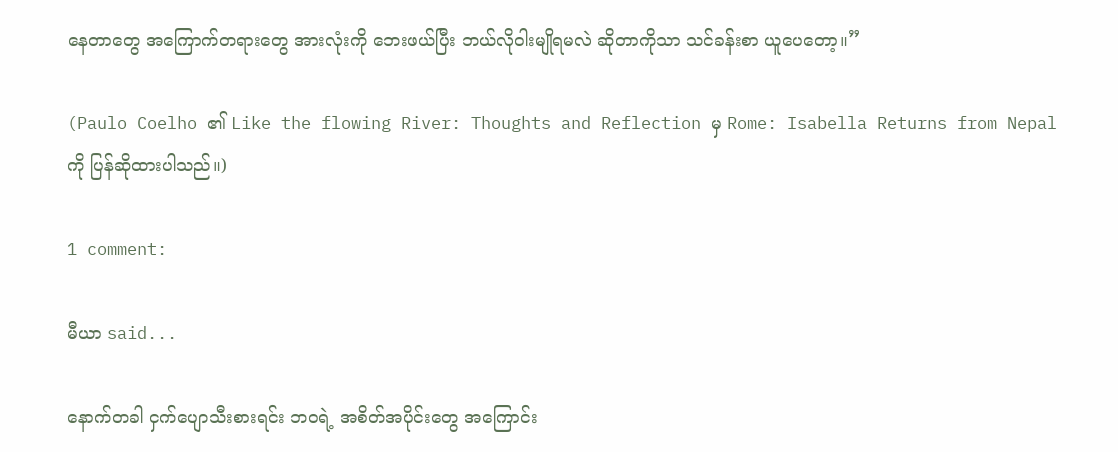နေတာတွေ အကြောက်တရားတွေ အားလုံးကို ဘေးဖယ်ပြီး ဘယ်လိုဝါးမျိုရမလဲ ဆိုတာကိုသာ သင်ခန်းစာ ယူပေတော့။”

(Paulo Coelho ၏ Like the flowing River: Thoughts and Reflection မှ Rome: Isabella Returns from Nepal ကို ပြန်ဆိုထားပါသည်။)

1 comment:

မီယာ said...

နောက်တခါ ငှက်ပျောသီးစားရင်း ဘဝရဲ့ အစိတ်အပိုင်းတွေ အကြောင်း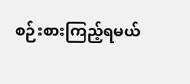စဉ်းစားကြည့်ရမယ်